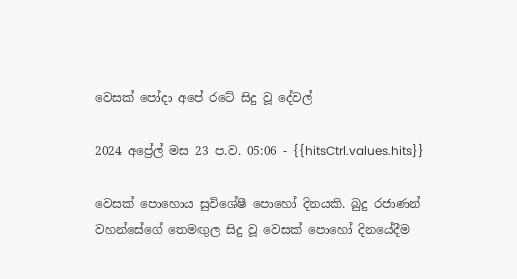වෙසක් පෝදා අපේ රටේ සිදු වූ දේවල්

2024 අප්‍රේල් මස 23 ප.ව. 05:06 - {{hitsCtrl.values.hits}}

වෙසක් පොහොය සුවිශේෂී පොහෝ දිනයකි. බුදු රජාණන් වහන්සේගේ තෙමඟුල සිදු වූ වෙසක් පොහෝ දිනයේදීම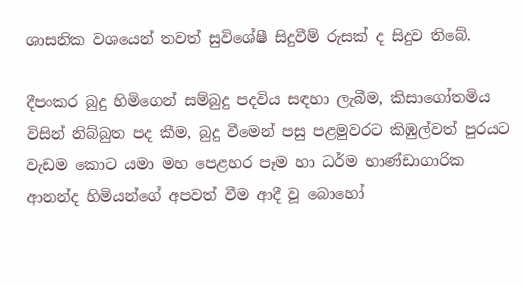ශාසනික වශයෙන් තවත් සුවිශේෂී සිදුවීම් රුසක් ද සිදුව තිබේ.

දීපංකර බුදු හිමිගෙන් සම්බුදු පදවිය සඳහා ලැබීම, කිසාගෝතමිය විසින් නිබ්බුත පද කීම, බුදු වීමෙන් පසු පළමුවරට කිඹුල්වත් පුරයට වැඩම කොට යමා මහ පෙළහර පෑම හා ධර්ම භාණ්ඩාගාරික ආනන්ද හිමියන්ගේ අපවත් වීම ආදී වූ බොහෝ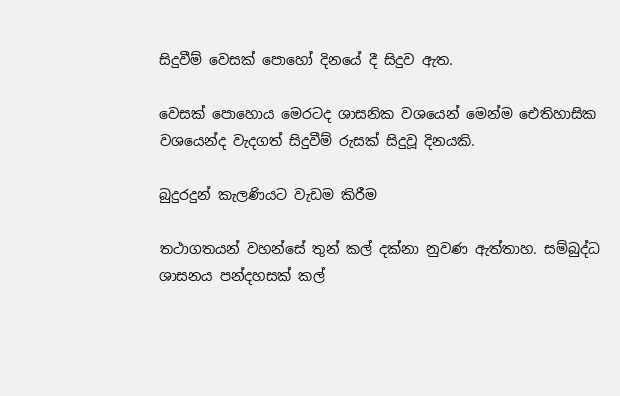සිදුවීම් වෙසක් පොහෝ දිනයේ දී සිදුව ඇත.

වෙසක් පොහොය මෙරටද ශාසනික වශයෙන් මෙන්ම ඓතිහාසික වශයෙන්ද වැදගත් සිදුවීම් රුසක් සිදුවූ දිනයකි.

බුදුරදුන් කැලණියට වැඩම කිරීම

තථාගතයන් වහන්සේ තුන් කල් දක්නා නුවණ ඇත්තාහ. සම්බුද්ධ ශාසනය පන්දහසක් කල්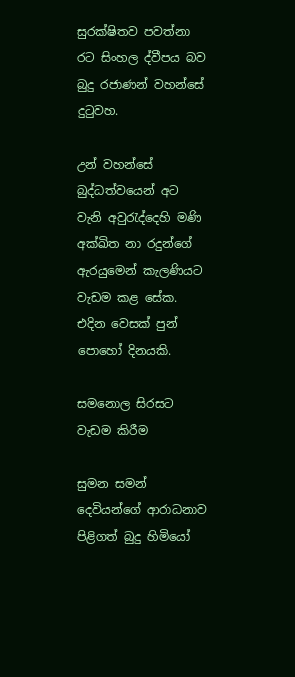සුරක්ෂිතව පවත්නා රට සිංහල ද්වීපය බව බුදු රජාණන් වහන්සේ දුටුවහ.

උන් වහන්සේ බුද්ධත්වයෙන් අට වැනි අවුරැද්දෙහි මණි අක්ඛිත නා රදුන්ගේ ඇරයුමෙන් කැලණියට වැඩම කළ සේක. එදින වෙසක් පුන් පොහෝ දිනයකි.

සමනොල සිරසට වැඩම කිරීම

සුමන සමන් දෙවියන්ගේ ආරාධනාව පිළිගත් බුදු හිමියෝ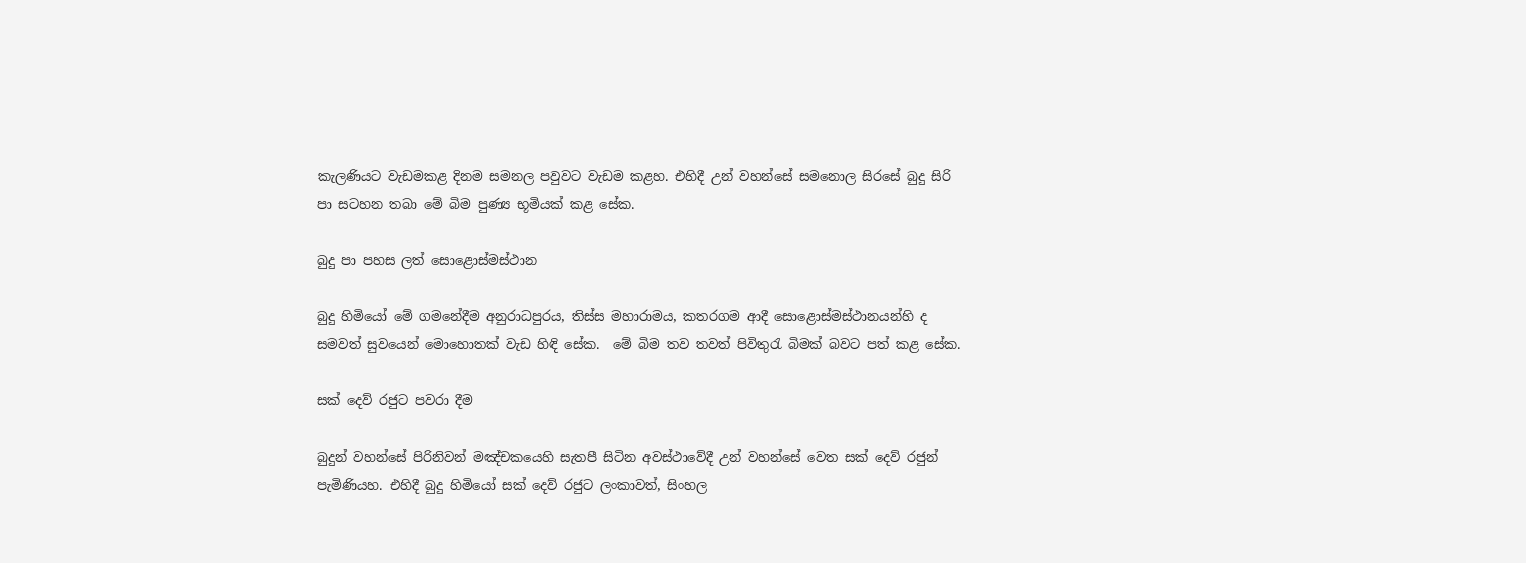කැලණියට වැඩමකළ දිනම සමනල පවුවට වැඩම කළහ. එහිදී උන් වහන්සේ සමනොල සිරසේ බුදු සිරි පා සටහන තබා මේ බිම පුණ්‍ය භූමියක් කළ සේක.

බුදු පා පහස ලත් සොළොස්මස්ථාන

බුදු හිමියෝ මේ ගමනේදීම අනුරාධපුරය, තිස්ස මහාරාමය, කතරගම ආදී සොළොස්මස්ථානයන්හි ද සමවත් සුවයෙන් මොහොතක් වැඩ හිඳි සේක.  මේ බිම තව තවත් පිවිතුරැ බිමක් බවට පත් කළ සේක.

සක් දෙව් රජුට පවරා දීම

බුදුන් වහන්සේ පිරිනිවන් මඤ්චකයෙහි සැතපී සිටින අවස්ථාවේදී උන් වහන්සේ වෙත සක් දෙව් රජුන් පැමිණියහ. එහිදී බුදු හිමියෝ සක් දෙව් රජුට ලංකාවත්, සිංහල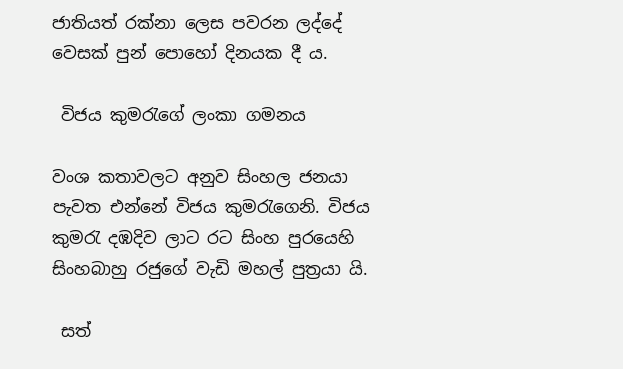ජාතියත් රක්නා ලෙස පවරන ලද්දේ වෙසක් පුන් පොහෝ දිනයක දී ය.

 විජය කුමරැගේ ලංකා ගමනය

වංශ කතාවලට අනුව සිංහල ජනයා පැවත එන්නේ විජය කුමරැගෙනි. විජය කුමරැ දඹදිව ලාට රට සිංහ පුරයෙහි සිංහබාහු රජුගේ වැඩි මහල් පුත්‍රයා යි.

 සත්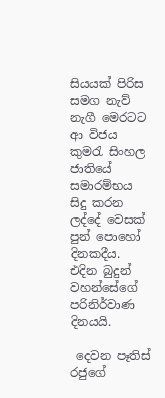සියයක් පිරිස සමග නැව් නැගී මෙරටට ආ විජය කුමරැ සිංහල ජාතියේ සමාරම්භය සිදු කරන ලද්දේ වෙසක් පුන් පොහෝ දිනකදීය. එදින බුදුන් වහන්සේගේ පරිනිර්වාණ දිනයයි.

 දෙවන පෑතිස් රජුගේ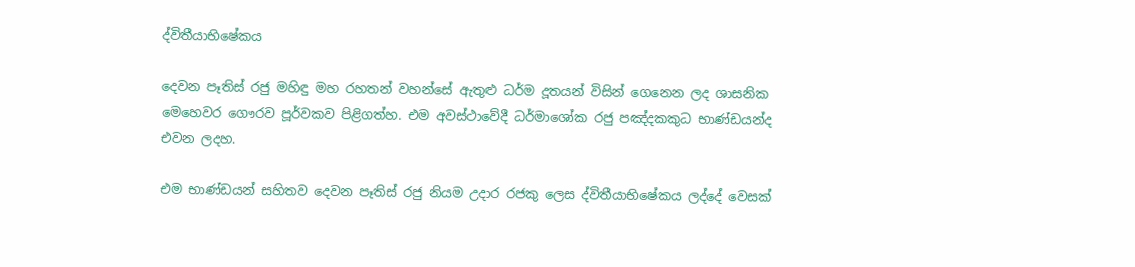ද්විතීයාභිෂේකය

දෙවන පෑතිස් රජු මහිඳු මහ රහතන් වහන්සේ ඇතුළු ධර්ම දූතයන් විසින් ගෙනෙන ලද ශාසනික මෙහෙවර ගෞරව පූර්වකව පිළිගත්හ. එම අවස්ථාවේදී ධර්මාශෝක රජු පඤ්දකකුධ භාණ්ඩයන්ද එවන ලදහ.

එම භාණ්ඩයන් සහිතව දෙවන පෑතිස් රජු නියම උදාර රජකු ලෙස ද්විතීයාභිෂේකය ලද්දේ වෙසක්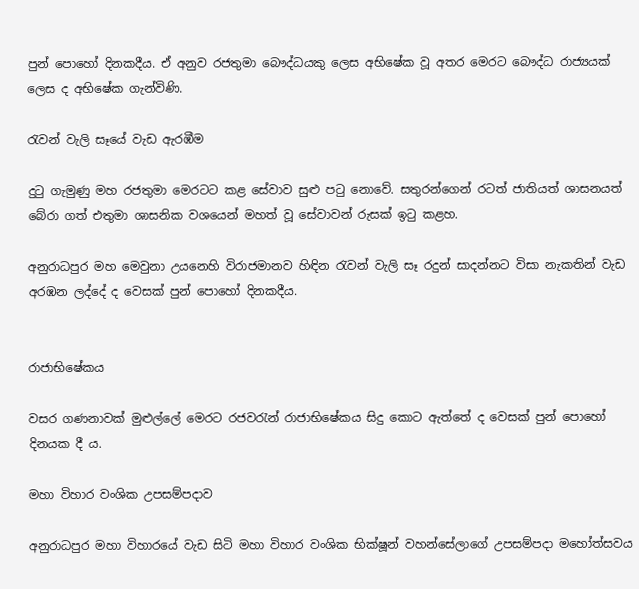පුන් පොහෝ දිනකදීය. ඒ අනුව රජතුමා බෞද්ධයකු ලෙස අභිෂේක වූ අතර මෙරට බෞද්ධ රාජ්‍යයක් ලෙස ද අභිෂේක ගැන්විණි.

රැවන් වැලි සෑයේ වැඩ ඇරඹීම

දුටු ගැමුණු මහ රජතුමා මෙරටට කළ සේවාව සුළු පටු නොවේ. සතුරන්ගෙන් රටත් ජාතියත් ශාසනයත් බේරා ගත් එතුමා ශාසනික වශයෙන් මහත් වූ සේවාවන් රුසක් ඉටු කළහ.

අනුරාධපුර මහ මෙවුනා උයනෙහි විරාජමානව හිඳින රැවන් වැලි සෑ රදුන් සාදන්නට විසා නැකතින් වැඩ අරඹන ලද්දේ ද වෙසක් පුන් පොහෝ දිනකදීය.


රාජාභිෂේකය

වසර ගණනාවක් මුළුල්ලේ මෙරට රජවරැන් රාජාභිෂේකය සිදු කොට ඇත්තේ ද වෙසක් පුන් පොහෝ දිනයක දී ය.

මහා විහාර වංශික උපසම්පදාව

අනුරාධපුර මහා විහාරයේ වැඩ සිටි මහා විහාර වංශික භික්ෂූන් වහන්සේලාගේ උපසම්පදා මහෝත්සවය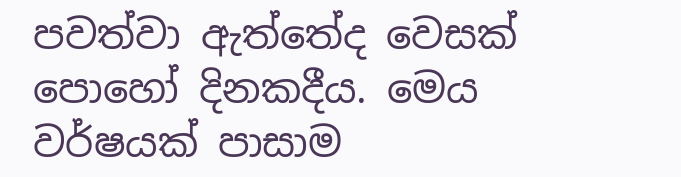පවත්වා ඇත්තේද වෙසක් පොහෝ දිනකදීය. මෙය වර්ෂයක් පාසාම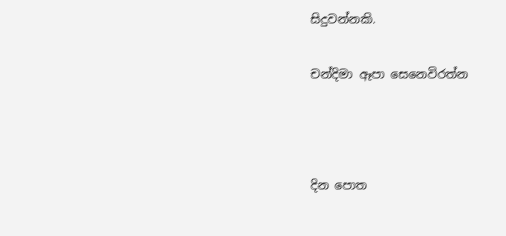සිදුවන්නකි.

චන්දිමා ඈපා සෙනෙවිරත්න



දින පොත